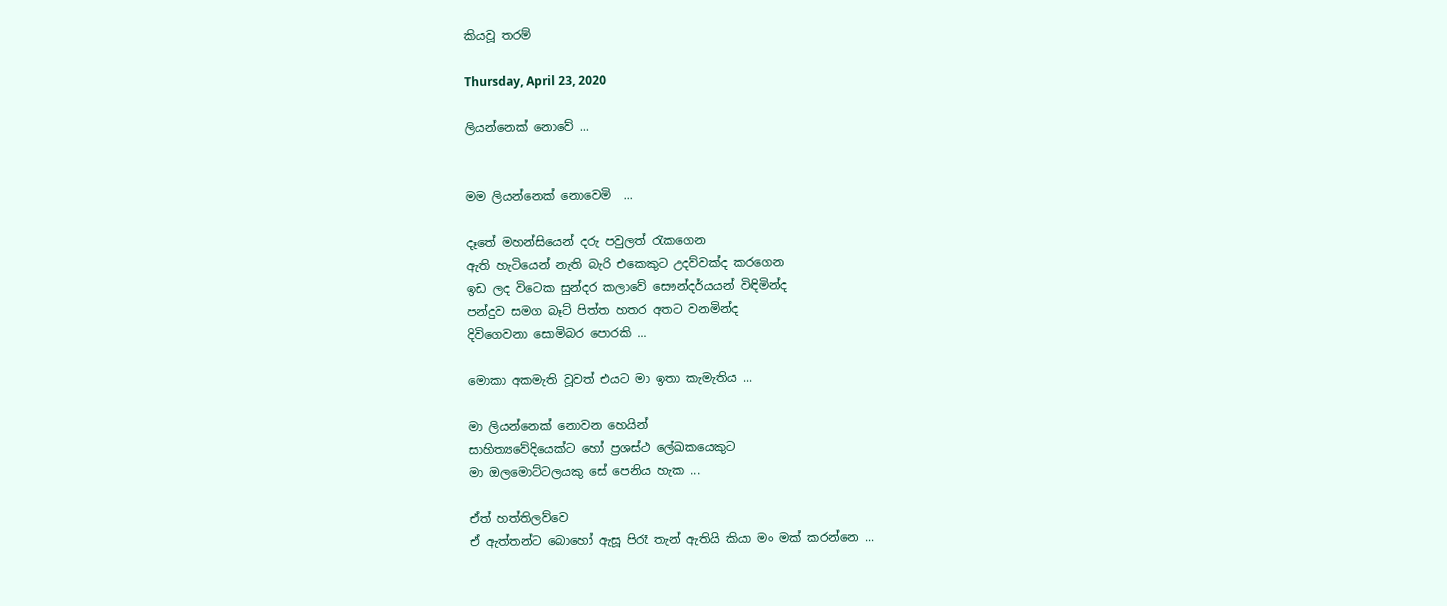කියවූ තරම්

Thursday, April 23, 2020

ලියන්නෙක් නොවේ ...


මම ලියන්නෙක් නොවෙමි  ...

දෑතේ මහන්සියෙන් දරු පවුලත් රැකගෙන
ඇති හැටියෙන් නැති බැරි එකෙකුට උදව්වක්ද කරගෙන
ඉඩ ලද විටෙක සුන්දර කලාවේ සෞන්දර්යයන් විඳිමින්ද
පන්දුව සමග බෑට් පිත්ත හතර අතට වනමින්ද
දිවිගෙවනා සොමිබර පොරකි ...

මොකා අකමැති වූවත් එයට මා ඉතා කැමැතිය ...

මා ලියන්නෙක් නොවන හෙයින්
සාහිත්‍යවේදියෙක්ට හෝ ප්‍රශස්ථ ලේඛකයෙකුට
මා ඔලමොට්ටලයකු සේ පෙනිය හැක ...

ඒත් හත්තිලව්වෙ
ඒ ඇත්තන්ට බොහෝ ඇසූ පිරෑ තැන් ඇතියි කියා මං මක් කරන්නෙ ...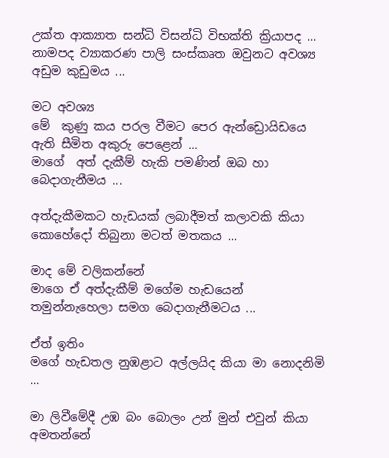උක්ත ආක්‍යාත සන්ධි විසන්ධි විභක්ති ක්‍රියාපද ...
නාමපද ව්‍යාකරණ පාලි සංස්කෘත ඔවුනට අවශ්‍ය අඩුම කුඩුමය ...

මට අවශ්‍ය
මේ  කුණු කය පරල වීමට පෙර ඇන්ඩ්‍රොයිඩයෙ ඇති සීමිත අකුරු පෙළෙන් ...
මාගේ  අත් දැකීම් හැකි පමණින් ඔබ හා බෙදාගැනීමය ...

අත්දැකීමකට හැඩයක් ලබාදීමත් කලාවකි කියා
කොහේදෝ තිබුනා මටත් මතකය ...

මාද මේ වලිකන්නේ
මාගෙ ඒ අත්‍දැකීම් මගේම හැඩයෙන්
තමුන්‍නැහෙලා සමග බෙදාගැනීමටය ...

ඒත් ඉතිං
මගේ හැඩතල නුඹළාට අල්ලයිද කියා මා නොදනිමි ...

මා ලිවීමේදී උඹ බං බොලං උන් මුන් එවුන් කියා අමතන්නේ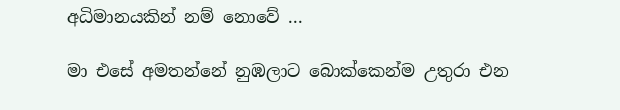අධිමානයකින් නම් නොවේ ...

මා එසේ අමතන්නේ නුඹලාට බොක්කෙන්ම උතුරා එන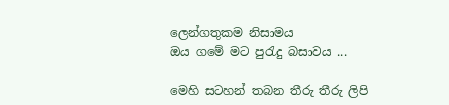ලෙන්ගතුකම නිසාමය
ඔය ගමේ මට පුරැදු බසාවය ...

මෙහි සටහන් තබන තීරු තීරු ලිපි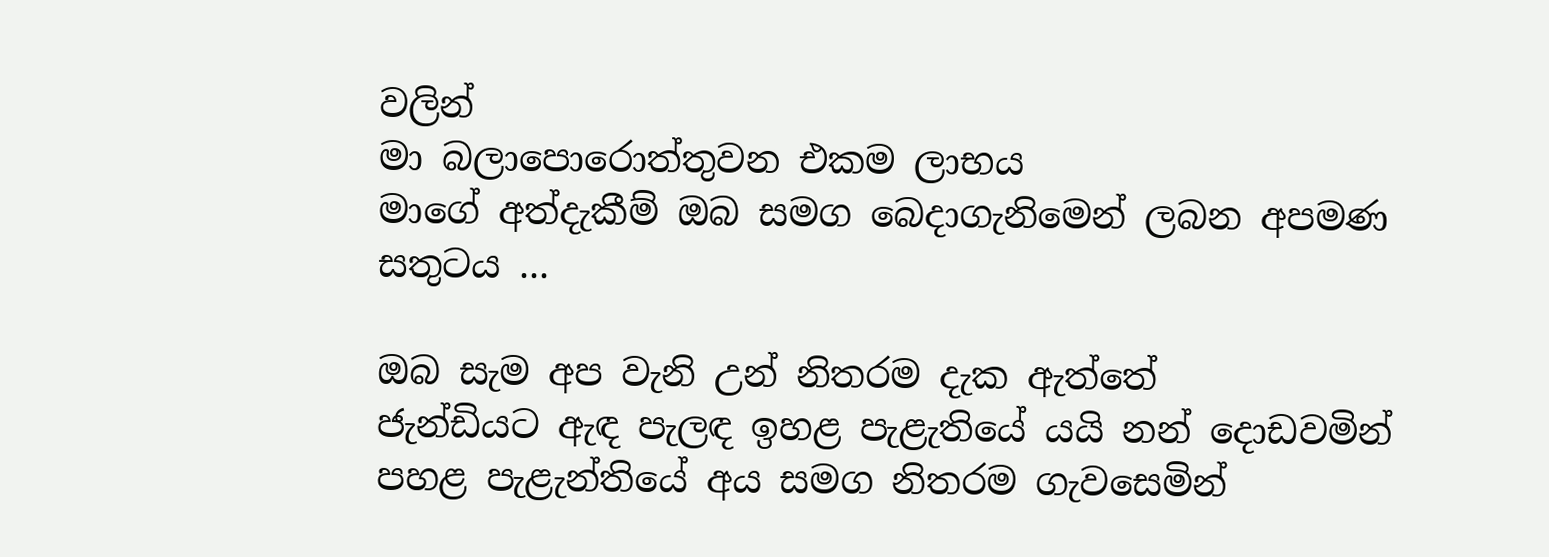වලින්
මා බලාපොරොත්තුවන එකම ලාභය
මාගේ අත්දැකීම් ඔබ සමග බෙදාගැනිමෙන් ලබන අපමණ සතුටය ...

ඔබ සැම අප වැනි උන් නිතරම දැක ඇත්තේ
ජැන්ඩියට ඇඳ පැලඳ ඉහළ පැළැතියේ යයි නන් දොඩවමින්
පහළ පැළැන්තියේ අය සමග නිතරම ගැවසෙමින්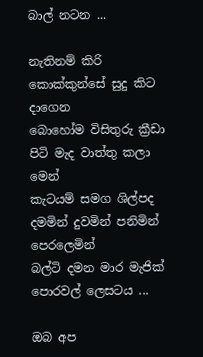බාල් නටන ...

නැතිනම් කිරි කොක්කුන්සේ සුදු කිට දාගෙන
බොහෝම විසිතුරු ක්‍රීඩා පිටි මැද වාත්තු කලා මෙන්
කැටයම් සමග ශිල්පද දමමින් දුවමින් පනිමින් පෙරලෙමින්
බල්ටි දමන මාර මැජික් පොරවල් ලෙසටය ...

ඔබ අප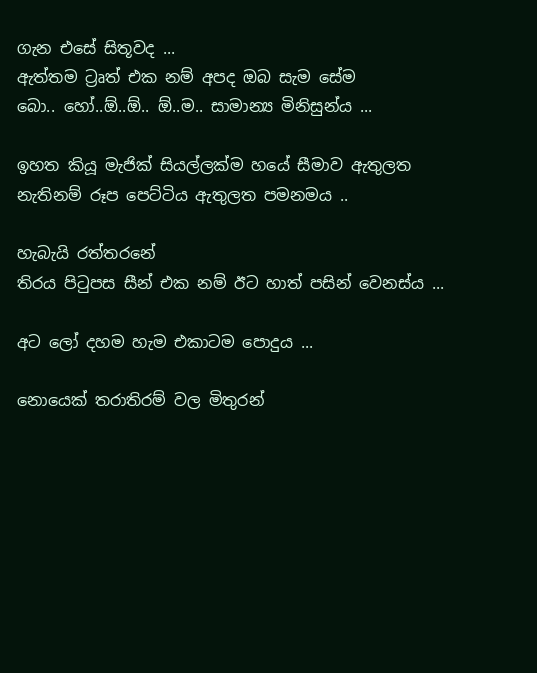ගැන එසේ සිතූවද ...
ඇත්තම ට්‍රෘත් එක නම් අපද ඔබ සැම සේම
බො.. හෝ..ඕ..ඕ.. ඕ..ම.. සාමාන්‍ය මිනිසුන්ය ...

ඉහත කියූ මැජික් සියල්ලක්ම හයේ සීමාව ඇතුලත
නැතිනම් රූප පෙට්ටිය ඇතුලත පමනමය ..

හැබැයි රත්තරනේ
තිරය පිටුපස සීන් එක නම් ඊට හාත් පසින් වෙනස්ය ...

අට ලෝ දහම හැම එකාටම පොදුය ...

නොයෙක් තරාතිරම් වල මිතුරන්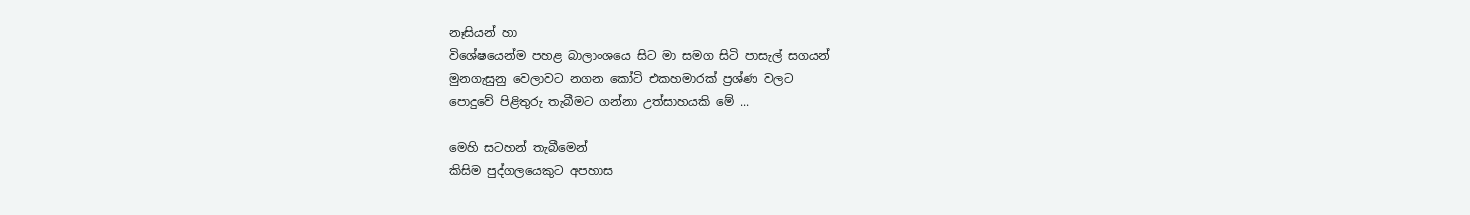නෑසියන් හා
විශේෂයෙන්ම පහළ බාලාංශයෙ සිට මා සමග සිටි පාසැල් සගයන්
මුනගැසුනු වෙලාවට නගන කෝටි එකහමාරක් ප්‍රශ්ණ වලට
පොදුවේ පිළිතුරු තැබීමට ගන්නා උත්සාහයකි මේ ...

මෙහි සටහන් තැබීමෙන්
කිසිම පුද්ගලයෙකුට අපහාස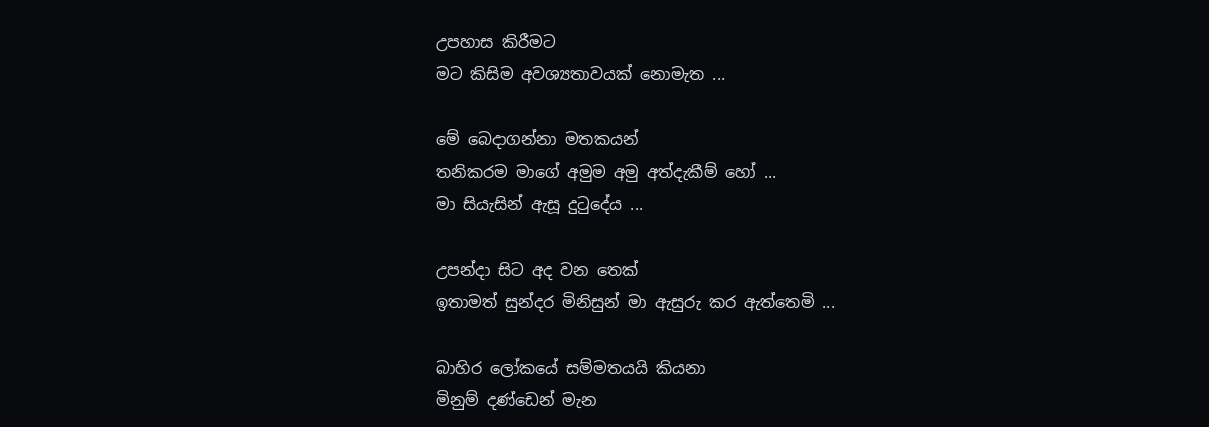උපහාස කිරීමට
මට කිසිම අවශ්‍යතාවයක් නොමැත ...

මේ බෙදාගන්නා මතකයන්
තනිකරම මාගේ අමුම අමු අත්දැකීම් හෝ ...
මා සියැසින් ඇසූ දුටුදේය ...

උපන්දා සිට අද වන තෙක්
ඉතාමත් සුන්දර මිනිසුන් මා ඇසුරු කර ඇත්තෙමි ...

බාහිර ලෝකයේ සම්මතයයි කියනා
මිනුම් දණ්ඩෙන් මැන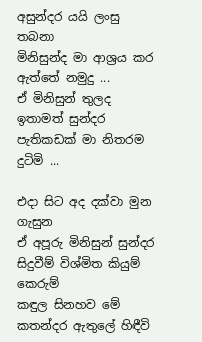අසුන්දර යයි ලංසු තබනා
මිනිසුන්ද මා ආශ්‍රය කර ඇත්තේ නමුදු ...
ඒ මිනිසුන් තුලද ඉතාමත් සුන්දර පැතිකඩක් මා නිතරම දුටිමි ...

එදා සිට අද දක්වා මුන ගැසුන
ඒ අපූරු මිනිසුන් සුන්දර සිදුවීම් විශ්මිත කියුම් කෙරුම්
කඳුල සිනහව මේ කතන්දර ඇතුලේ හිඳීවි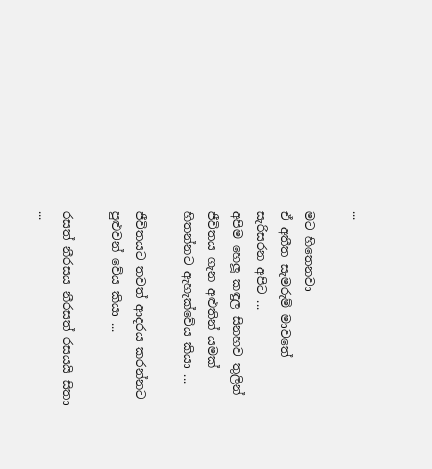...

මට හිතෙනවා
ඒ අතීත සැමරුම් මාවතේ සැරිසරන අපිට ...
අපිම හෙලූ කඳුල සිනහව තුලින්
ජීවිතය ගැන අළුතින් යමක් හිතන්නට ඇහැක්වේය කියා ...

ජීවිතයට තවත් ආදරය කරන්නට පුළුවන් වේය කියා ...

රසත් නීරසය නීරසත් රසයයි සිතා ...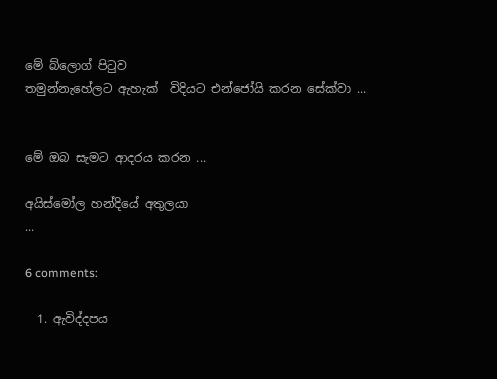මේ බ්ලොග් පිටුව
තමුන්නැහේලට ඇහැක්  විදියට එන්ජෝයි කරන සේක්වා ...


මේ ඔබ සැමට ආදරය කරන ...

අයිස්මෝල හන්දියේ අතුලයා
...

6 comments:

  1. ඇවිද්දපය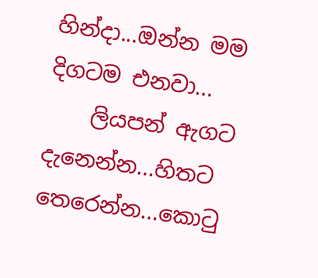හින්දා...ඔන්න මම දිගටම එනවා...
    ලියපන් ඇගට දැනෙන්න...හිතට තෙරෙන්න...කො‍ටු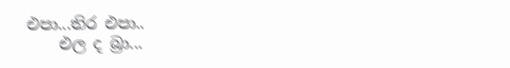එපා...තිර එපා..
    එල ද බ්‍රා...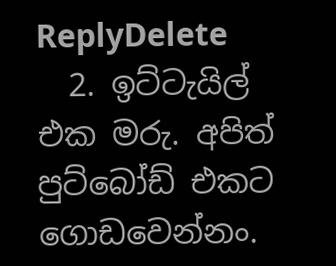ReplyDelete
  2. ඉට්ටැයිල් එක මරු. අපිත් පුට්බෝඩ් එකට ගොඩවෙන්නං.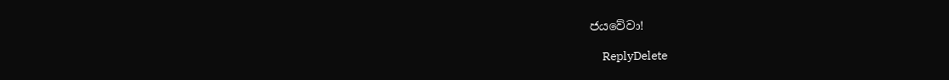ජයවේවා!

    ReplyDelete